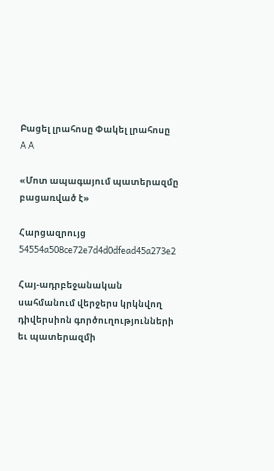Բացել լրահոսը Փակել լրահոսը
A A

«Մոտ ապագայում պատերազմը բացառված է»

Հարցազրույց
54554a508ce72e7d4d0dfead45a273e2

Հայ-ադրբեջանական սահմանում վերջերս կրկնվող դիվերսիոն գործուղությունների եւ պատերազմի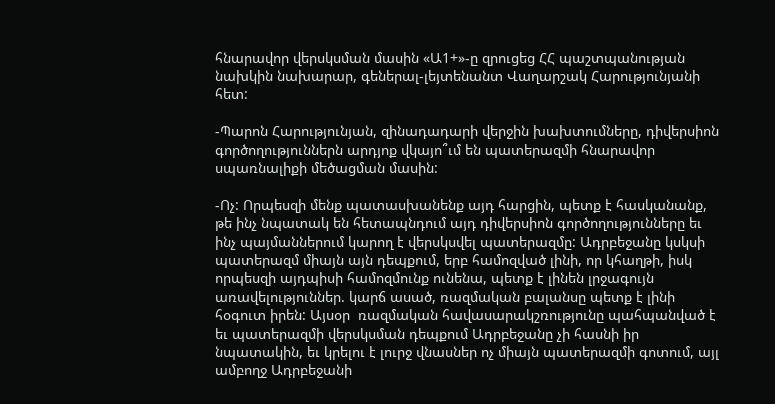հնարավոր վերսկսման մասին «Ա1+»-ը զրուցեց ՀՀ պաշտպանության նախկին նախարար, գեներալ-լեյտենանտ Վաղարշակ Հարությունյանի հետ:

-Պարոն Հարությունյան, զինադադարի վերջին խախտումները, դիվերսիոն գործողություններն արդյոք վկայո՞ւմ են պատերազմի հնարավոր սպառնալիքի մեծացման մասին:

-Ոչ: Որպեսզի մենք պատասխանենք այդ հարցին, պետք է հասկանանք, թե ինչ նպատակ են հետապնդում այդ դիվերսիոն գործողությունները եւ ինչ պայմաններում կարող է վերսկսվել պատերազմը: Ադրբեջանը կսկսի պատերազմ միայն այն դեպքում, երբ համոզված լինի, որ կհաղթի, իսկ որպեսզի այդպիսի համոզմունք ունենա, պետք է լինեն լրջագույն առավելություններ. կարճ ասած, ռազմական բալանսը պետք է լինի հօգուտ իրեն: Այսօր  ռազմական հավասարակշռությունը պահպանված է եւ պատերազմի վերսկսման դեպքում Ադրբեջանը չի հասնի իր նպատակին, եւ կրելու է լուրջ վնասներ ոչ միայն պատերազմի գոտում, այլ ամբողջ Ադրբեջանի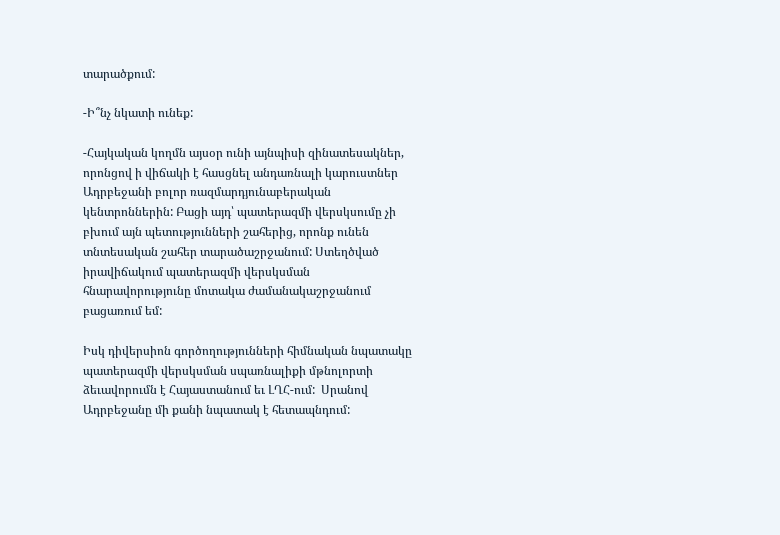տարածքում:

-Ի՞նչ նկատի ունեք:

-Հայկական կողմն այսօր ունի այնպիսի զինատեսակներ, որոնցով ի վիճակի է հասցնել անդառնալի կարուստներ Ադրբեջանի բոլոր ռազմարդյունաբերական կենտրոններին: Բացի այդ՝ պատերազմի վերսկսումը չի բխում այն պետությունների շահերից, որոնք ունեն տնտեսական շահեր տարածաշրջանում: Ստեղծված իրավիճակում պատերազմի վերսկսման հնարավորությունը մոտակա ժամանակաշրջանում բացառում եմ:

Իսկ դիվերսիոն գործողությունների հիմնական նպատակը պատերազմի վերսկսման սպառնալիքի մթնոլորտի ձեւավորումն է Հայաստանում եւ ԼՂՀ-ում:  Սրանով Ադրբեջանը մի քանի նպատակ է հետապնդում: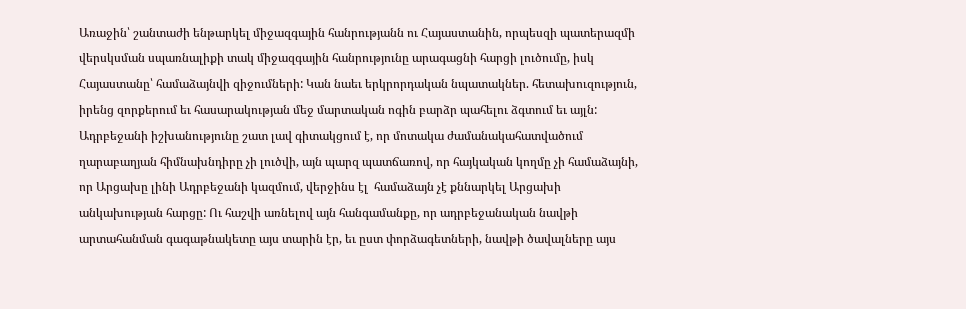Առաջին՝ շանտաժի ենթարկել միջազգային հանրությանն ու Հայաստանին, որպեսզի պատերազմի վերսկսման սպառնալիքի տակ միջազգային հանրությունը արագացնի հարցի լուծումը, իսկ Հայաստանը՝ համաձայնվի զիջումների: Կան նաեւ երկրորդական նպատակներ. հետախուզություն, իրենց զորքերում եւ հասարակության մեջ մարտական ոգին բարձր պահելու ձգտում եւ այլն: Ադրբեջանի իշխանությունը շատ լավ գիտակցում է, որ մոտակա ժամանակահատվածում ղարաբաղյան հիմնախնդիրը չի լուծվի, այն պարզ պատճառով, որ հայկական կողմը չի համաձայնի, որ Արցախը լինի Ադրբեջանի կազմում, վերջինս էլ  համաձայն չէ քննարկել Արցախի անկախության հարցը: Ու հաշվի առնելով այն հանգամանքը, որ ադրբեջանական նավթի արտահանման գագաթնակետը այս տարին էր, եւ ըստ փորձագետների, նավթի ծավալները այս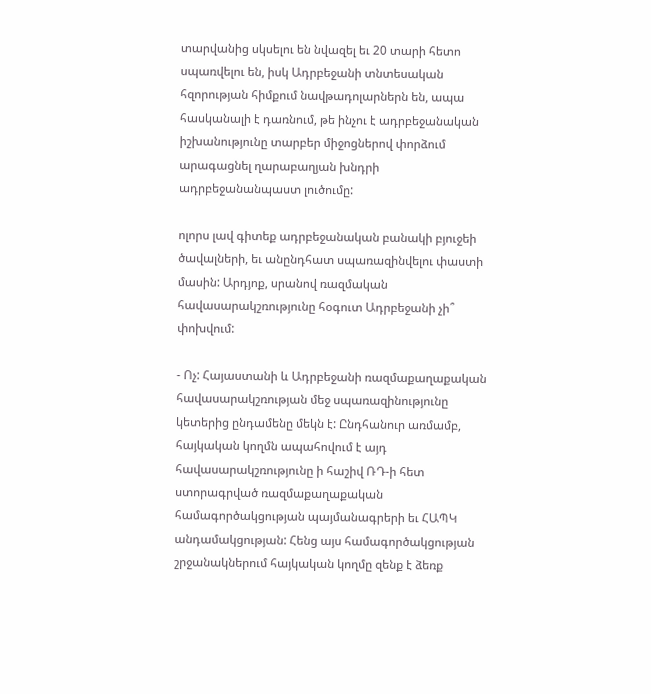տարվանից սկսելու են նվազել եւ 20 տարի հետո սպառվելու են, իսկ Ադրբեջանի տնտեսական հզորության հիմքում նավթադոլարներն են, ապա հասկանալի է դառնում, թե ինչու է ադրբեջանական իշխանությունը տարբեր միջոցներով փորձում արագացնել ղարաբաղյան խնդրի ադրբեջանանպաստ լուծումը:

ոլորս լավ գիտեք ադրբեջանական բանակի բյուջեի ծավալների, եւ անընդհատ սպառազինվելու փաստի մասին: Արդյոք, սրանով ռազմական հավասարակշռությունը հօգուտ Ադրբեջանի չի՞ փոխվում:

- Ոչ: Հայաստանի և Ադրբեջանի ռազմաքաղաքական հավասարակշռության մեջ սպառազինությունը կետերից ընդամենը մեկն է: Ընդհանուր առմամբ, հայկական կողմն ապահովում է այդ հավասարակշռությունը ի հաշիվ ՌԴ-ի հետ ստորագրված ռազմաքաղաքական համագործակցության պայմանագրերի եւ ՀԱՊԿ անդամակցության: Հենց այս համագործակցության շրջանակներում հայկական կողմը զենք է ձեռք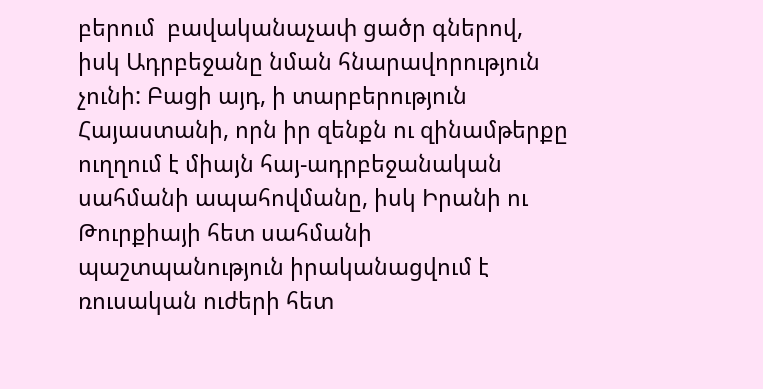բերում  բավականաչափ ցածր գներով, իսկ Ադրբեջանը նման հնարավորություն չունի: Բացի այդ, ի տարբերություն Հայաստանի, որն իր զենքն ու զինամթերքը ուղղում է միայն հայ-ադրբեջանական սահմանի ապահովմանը, իսկ Իրանի ու Թուրքիայի հետ սահմանի պաշտպանություն իրականացվում է ռուսական ուժերի հետ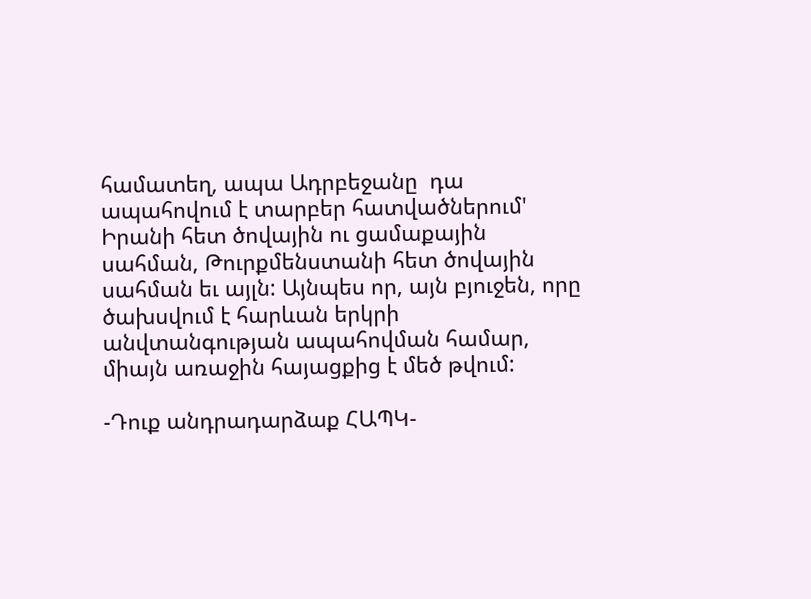համատեղ, ապա Ադրբեջանը  դա ապահովում է տարբեր հատվածներում' Իրանի հետ ծովային ու ցամաքային  սահման, Թուրքմենստանի հետ ծովային սահման եւ այլն: Այնպես որ, այն բյուջեն, որը ծախսվում է հարևան երկրի անվտանգության ապահովման համար, միայն առաջին հայացքից է մեծ թվում:

-Դուք անդրադարձաք ՀԱՊԿ-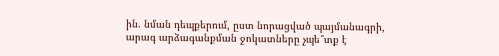ին. նման դեպքերում, ըստ նորացված պայմանագրի, արագ արձագանքման ջոկատները չպե՞տք է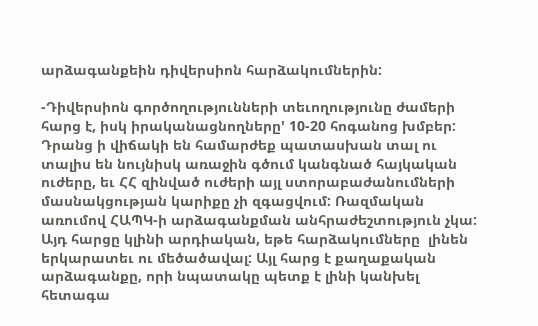արձագանքեին դիվերսիոն հարձակումներին:

-Դիվերսիոն գործողությունների տեւողությունը ժամերի հարց է, իսկ իրականացնողները' 10-20 հոգանոց խմբեր: Դրանց ի վիճակի են համարժեք պատասխան տալ ու տալիս են նույնիսկ առաջին գծում կանգնած հայկական ուժերը, եւ ՀՀ զինված ուժերի այլ ստորաբաժանումների մասնակցության կարիքը չի զգացվում: Ռազմական առումով ՀԱՊԿ-ի արձագանքման անհրաժեշտություն չկա: Այդ հարցը կլինի արդիական, եթե հարձակումները  լինեն երկարատեւ ու մեծածավալ: Այլ հարց է քաղաքական արձագանքը, որի նպատակը պետք է լինի կանխել հետագա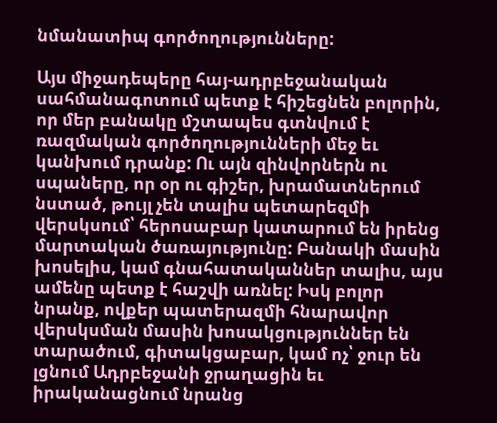նմանատիպ գործողությունները:

Այս միջադեպերը հայ-ադրբեջանական սահմանագոտում պետք է հիշեցնեն բոլորին, որ մեր բանակը մշտապես գտնվում է ռազմական գործողությունների մեջ եւ կանխում դրանք: Ու այն զինվորներն ու սպաները, որ օր ու գիշեր, խրամատներում նստած, թույլ չեն տալիս պետարեզմի վերսկսում՝ հերոսաբար կատարում են իրենց մարտական ծառայությունը: Բանակի մասին խոսելիս, կամ գնահատականներ տալիս, այս ամենը պետք է հաշվի առնել: Իսկ բոլոր նրանք, ովքեր պատերազմի հնարավոր վերսկսման մասին խոսակցություններ են տարածում, գիտակցաբար, կամ ոչ՝ ջուր են լցնում Ադրբեջանի ջրաղացին եւ իրականացնում նրանց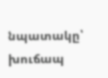նպատակը՝ խուճապ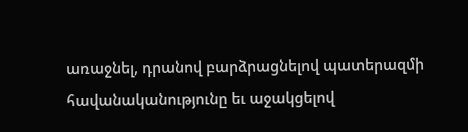առաջնել, դրանով բարձրացնելով պատերազմի հավանականությունը եւ աջակցելով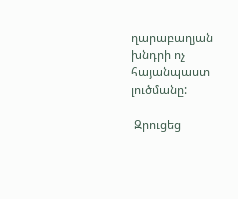ղարաբաղյան խնդրի ոչ հայանպաստ լուծմանը:

 Զրուցեց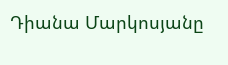Դիանա Մարկոսյանը